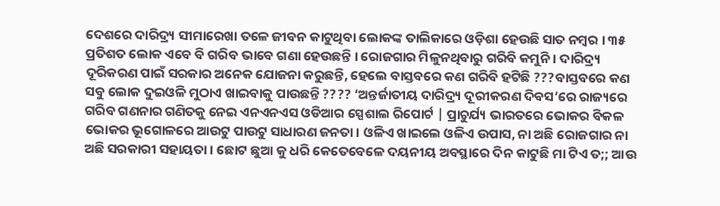ଦେଶରେ ଦାରିଦ୍ର୍ୟ ସୀମାରେଖା ତଳେ ଜୀବନ କାଟୁଥିବା ଲୋକଙ୍କ ତାଲିକାରେ ଓଡ଼ିଶା ହେଉଛି ସାତ ନମ୍ୱର । ୩୫ ପ୍ରତିଶତ ଲୋକ ଏବେ ବି ଗରିବ ଭାବେ ଗଣା ହେଉଛନ୍ତି । ରୋଜଗାର ମିଳୁନଥିବାରୁ ଗରିବି କମୁନି । ଦାରିଦ୍ର୍ୟ ଦୂରିକରଣ ପାଇଁ ସରକାର ଅନେକ ଯୋଜନା କରୁଛନ୍ତି, ହେଲେ ବାସ୍ତବରେ କଣ ଗରିବି ହଟିଛି ???ବାସ୍ତବରେ କଣ ସବୁ ଲୋକ ଦୁଇଓଳି ମୁଠାଏ ଖାଇବାକୁ ପାଉଛନ୍ତି ???? ‘ଅନ୍ତର୍ଜାତୀୟ ଦାରିଦ୍ର୍ୟ ଦୂରୀକରଣ ଦିବସ’ରେ ରାଜ୍ୟରେ ଗରିବ ଗଣନାର ଗଣିତକୁ ନେଇ ଏନଏନଏସ ଓଡିଆର ସ୍ପେଶାଲ ରିପୋର୍ଟ | ପ୍ରାଚୁର୍ଯ୍ୟ ଭାରତରେ ଭୋକର ବିକଳ ଭୋକର ଭୂଗୋଳରେ ଆଉଟୁ ପାଉଟୁ ସାଧାରଣ ଜନତା। ଓଳିଏ ଖାଇଲେ ଓଳିଏ ଉପାସ, ନା ଅଛି ରୋଜଗାର ନା ଅଛି ସରକାରୀ ସହାୟତା । ଛୋଟ ଛୁଆ କୁ ଧରି କେତେବେଳେ ଦୟନୀୟ ଅବସ୍ଥାରେ ଦିନ କାଟୁଛି ମା ଟିଏ ତ;; ଆଉ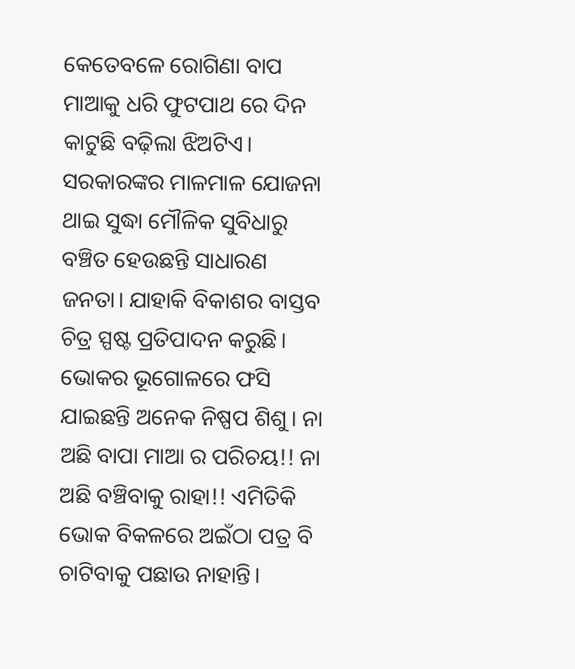କେତେବଳେ ରୋଗିଣା ବାପ ମାଆକୁ ଧରି ଫୁଟପାଥ ରେ ଦିନ କାଟୁଛି ବଢ଼ିଲା ଝିଅଟିଏ। ସରକାରଙ୍କର ମାଳମାଳ ଯୋଜନା ଥାଇ ସୁଦ୍ଧା ମୌଳିକ ସୁବିଧାରୁ ବଞ୍ଚିତ ହେଉଛନ୍ତି ସାଧାରଣ ଜନତା। ଯାହାକି ବିକାଶର ବାସ୍ତବ ଚିତ୍ର ସ୍ପଷ୍ଟ ପ୍ରତିପାଦନ କରୁଛି। ଭୋକର ଭୂଗୋଳରେ ଫସି ଯାଇଛନ୍ତି ଅନେକ ନିଷ୍ପପ ଶିଶୁ। ନା ଅଛି ବାପା ମାଆ ର ପରିଚୟ!! ନା ଅଛି ବଞ୍ଚିବାକୁ ରାହା!! ଏମିତିକି ଭୋକ ବିକଳରେ ଅଇଁଠା ପତ୍ର ବି ଚାଟିବାକୁ ପଛାଉ ନାହାନ୍ତି।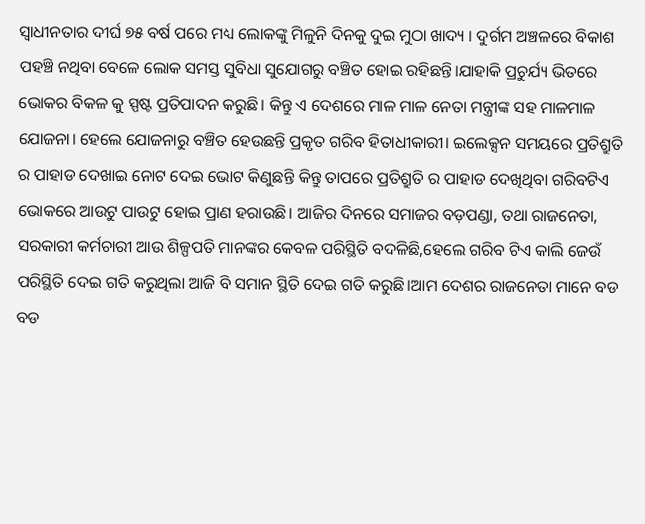ସ୍ୱାଧୀନତାର ଦୀର୍ଘ ୭୫ ବର୍ଷ ପରେ ମଧ୍ୟ ଲୋକଙ୍କୁ ମିଳୁନି ଦିନକୁ ଦୁଇ ମୁଠା ଖାଦ୍ୟ । ଦୁର୍ଗମ ଅଞ୍ଚଳରେ ବିକାଶ ପହଞ୍ଚି ନଥିବା ବେଳେ ଲୋକ ସମସ୍ତ ସୁବିଧା ସୁଯୋଗରୁ ବଞ୍ଚିତ ହୋଇ ରହିଛନ୍ତି।ଯାହାକି ପ୍ରଚୁର୍ଯ୍ୟ ଭିତରେ ଭୋକର ବିକଳ କୁ ସ୍ପଷ୍ଟ ପ୍ରତିପାଦନ କରୁଛି। କିନ୍ତୁ ଏ ଦେଶରେ ମାଳ ମାଳ ନେତା ମନ୍ତ୍ରୀଙ୍କ ସହ ମାଳମାଳ ଯୋଜନା। ହେଲେ ଯୋଜନାରୁ ବଞ୍ଚିତ ହେଉଛନ୍ତି ପ୍ରକୃତ ଗରିବ ହିତାଧୀକାରୀ। ଇଲେକ୍ସନ ସମୟରେ ପ୍ରତିଶ୍ରୁତି ର ପାହାଡ ଦେଖାଇ ନୋଟ ଦେଇ ଭୋଟ କିଣୁଛନ୍ତି କିନ୍ତୁ ତାପରେ ପ୍ରତିଶ୍ରୁତି ର ପାହାଡ ଦେଖିଥିବା ଗରିବଟିଏ ଭୋକରେ ଆଉଟୁ ପାଉଟୁ ହୋଇ ପ୍ରାଣ ହରାଉଛି। ଆଜିର ଦିନରେ ସମାଜର ବଡ଼ପଣ୍ଡା, ତଥା ରାଜନେତା, ସରକାରୀ କର୍ମଚାରୀ ଆଉ ଶିଳ୍ପପତି ମାନଙ୍କର କେବଳ ପରିସ୍ଥିତି ବଦଳିଛି,ହେଲେ ଗରିବ ଟିଏ କାଲି ଜେଉଁ ପରିସ୍ଥିତି ଦେଇ ଗତି କରୁଥିଲା ଆଜି ବି ସମାନ ସ୍ଥିତି ଦେଇ ଗତି କରୁଛି।ଆମ ଦେଶର ରାଜନେତା ମାନେ ବଡ ବଡ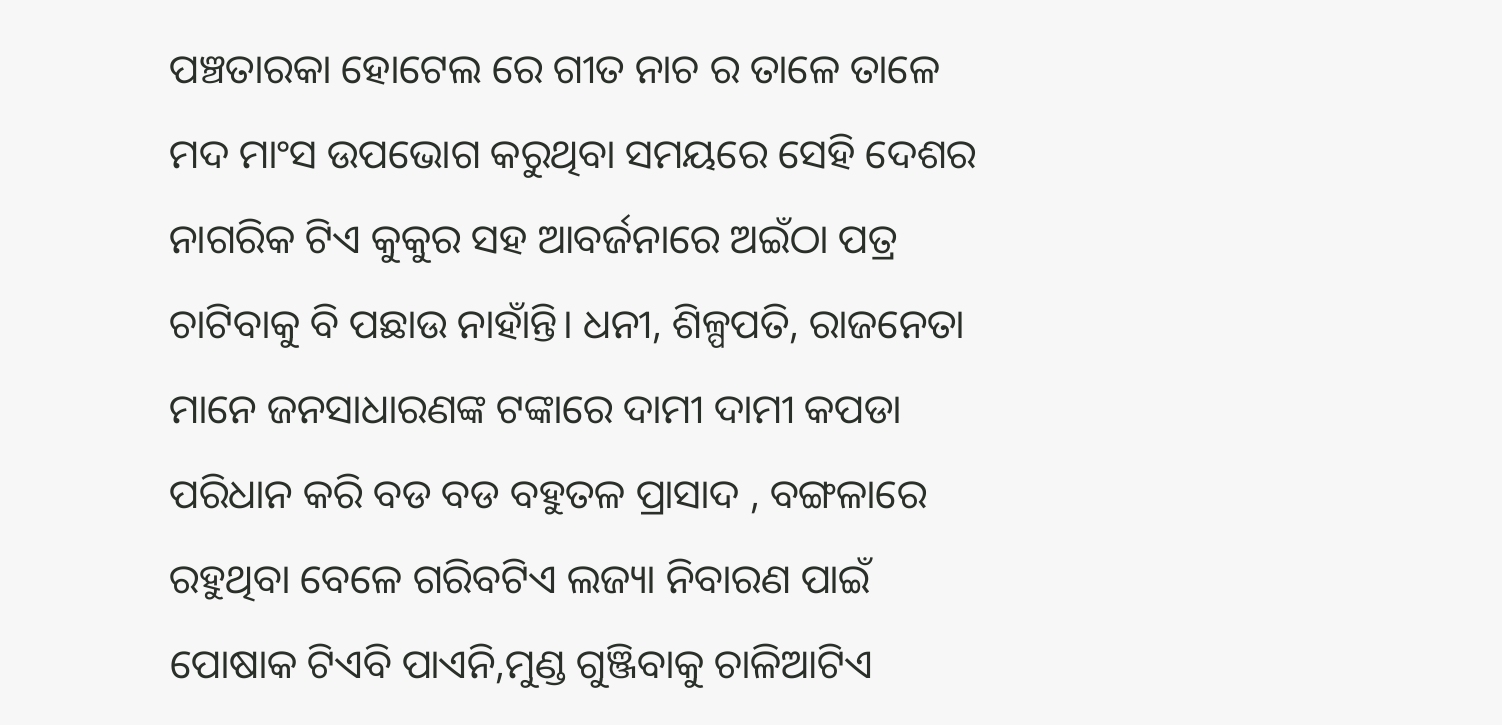ପଞ୍ଚତାରକା ହୋଟେଲ ରେ ଗୀତ ନାଚ ର ତାଳେ ତାଳେ ମଦ ମାଂସ ଉପଭୋଗ କରୁଥିବା ସମୟରେ ସେହି ଦେଶର ନାଗରିକ ଟିଏ କୁକୁର ସହ ଆବର୍ଜନାରେ ଅଇଁଠା ପତ୍ର ଚାଟିବାକୁ ବି ପଛାଉ ନାହାଁନ୍ତି। ଧନୀ, ଶିଳ୍ପପତି, ରାଜନେତା ମାନେ ଜନସାଧାରଣଙ୍କ ଟଙ୍କାରେ ଦାମୀ ଦାମୀ କପଡା ପରିଧାନ କରି ବଡ ବଡ ବହୁତଳ ପ୍ରାସାଦ , ବଙ୍ଗଳାରେ ରହୁଥିବା ବେଳେ ଗରିବଟିଏ ଲଜ୍ୟା ନିବାରଣ ପାଇଁ ପୋଷାକ ଟିଏବି ପାଏନି,ମୁଣ୍ଡ ଗୁଞ୍ଜିବାକୁ ଚାଳିଆଟିଏ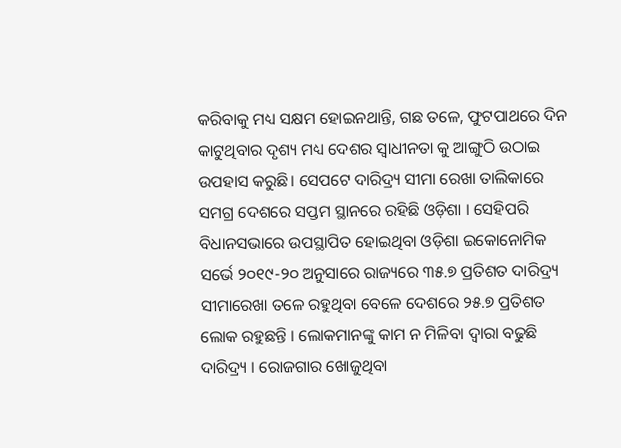କରିବାକୁ ମଧ୍ୟ ସକ୍ଷମ ହୋଇନଥାନ୍ତି, ଗଛ ତଳେ, ଫୁଟପାଥରେ ଦିନ କାଟୁଥିବାର ଦୃଶ୍ୟ ମଧ୍ୟ ଦେଶର ସ୍ଵାଧୀନତା କୁ ଆଙ୍ଗୁଠି ଉଠାଇ ଉପହାସ କରୁଛି। ସେପଟେ ଦାରିଦ୍ର୍ୟ ସୀମା ରେଖା ତାଲିକାରେ ସମଗ୍ର ଦେଶରେ ସପ୍ତମ ସ୍ଥାନରେ ରହିଛି ଓଡ଼ିଶା । ସେହିପରି ବିଧାନସଭାରେ ଉପସ୍ଥାପିତ ହୋଇଥିବା ଓଡ଼ିଶା ଇକୋନୋମିକ ସର୍ଭେ ୨୦୧୯-୨୦ ଅନୁସାରେ ରାଜ୍ୟରେ ୩୫.୭ ପ୍ରତିଶତ ଦାରିଦ୍ର୍ୟ ସୀମାରେଖା ତଳେ ରହୁଥିବା ବେଳେ ଦେଶରେ ୨୫.୭ ପ୍ରତିଶତ ଲୋକ ରହୁଛନ୍ତି । ଲୋକମାନଙ୍କୁ କାମ ନ ମିଳିବା ଦ୍ୱାରା ବଢୁଛି ଦାରିଦ୍ର୍ୟ । ରୋଜଗାର ଖୋଜୁଥିବା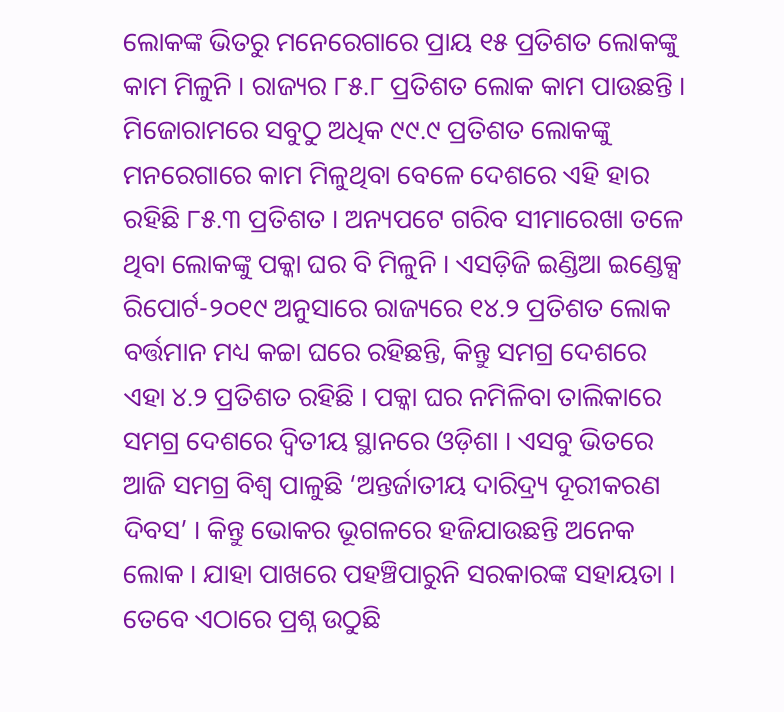ଲୋକଙ୍କ ଭିତରୁ ମନେରେଗାରେ ପ୍ରାୟ ୧୫ ପ୍ରତିଶତ ଲୋକଙ୍କୁ କାମ ମିଳୁନି । ରାଜ୍ୟର ୮୫.୮ ପ୍ରତିଶତ ଲୋକ କାମ ପାଉଛନ୍ତି । ମିଜୋରାମରେ ସବୁଠୁ ଅଧିକ ୯୯.୯ ପ୍ରତିଶତ ଲୋକଙ୍କୁ ମନରେଗାରେ କାମ ମିଳୁଥିବା ବେଳେ ଦେଶରେ ଏହି ହାର ରହିଛି ୮୫.୩ ପ୍ରତିଶତ । ଅନ୍ୟପଟେ ଗରିବ ସୀମାରେଖା ତଳେ ଥିବା ଲୋକଙ୍କୁ ପକ୍କା ଘର ବି ମିଳୁନି । ଏସଡ଼ିଜି ଇଣ୍ଡିଆ ଇଣ୍ଡେକ୍ସ ରିପୋର୍ଟ-୨୦୧୯ ଅନୁସାରେ ରାଜ୍ୟରେ ୧୪.୨ ପ୍ରତିଶତ ଲୋକ ବର୍ତ୍ତମାନ ମଧ୍ୟ କଚ୍ଚା ଘରେ ରହିଛନ୍ତି, କିନ୍ତୁ ସମଗ୍ର ଦେଶରେ ଏହା ୪.୨ ପ୍ରତିଶତ ରହିଛି । ପକ୍କା ଘର ନମିଳିବା ତାଲିକାରେ ସମଗ୍ର ଦେଶରେ ଦ୍ୱିତୀୟ ସ୍ଥାନରେ ଓଡ଼ିଶା । ଏସବୁ ଭିତରେ ଆଜି ସମଗ୍ର ବିଶ୍ୱ ପାଳୁଛି ‘ଅନ୍ତର୍ଜାତୀୟ ଦାରିଦ୍ର୍ୟ ଦୂରୀକରଣ ଦିବସ’ । କିନ୍ତୁ ଭୋକର ଭୂଗଳରେ ହଜିଯାଉଛନ୍ତି ଅନେକ ଲୋକ । ଯାହା ପାଖରେ ପହଞ୍ଚିପାରୁନି ସରକାରଙ୍କ ସହାୟତା । ତେବେ ଏଠାରେ ପ୍ରଶ୍ନ ଉଠୁଛି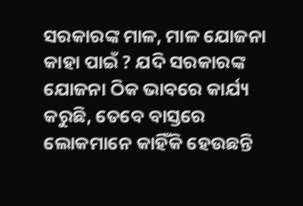ସରକାରଙ୍କ ମାଳ, ମାଳ ଯୋଜନା କାହା ପାଇଁ ? ଯଦି ସରକାରଙ୍କ ଯୋଜନା ଠିକ ଭାବରେ କାର୍ଯ୍ୟ କରୁଛି, ତେବେ ବାସ୍ତରେ ଲୋକମାନେ କାହିଁକି ହେଉଛନ୍ତି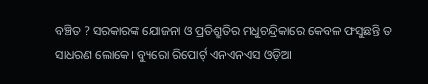ବଞ୍ଚିତ ? ସରକାରଙ୍କ ଯୋଜନା ଓ ପ୍ରତିଶ୍ରୁତିର ମଧୁଚନ୍ଦ୍ରିକାରେ କେବଳ ଫସୁଛନ୍ତି ତ ସାଧରଣ ଲୋକେ। ବ୍ୟୁରୋ ରିପୋର୍ଟ୍ ଏନଏନଏସ ଓଡ଼ିଆ